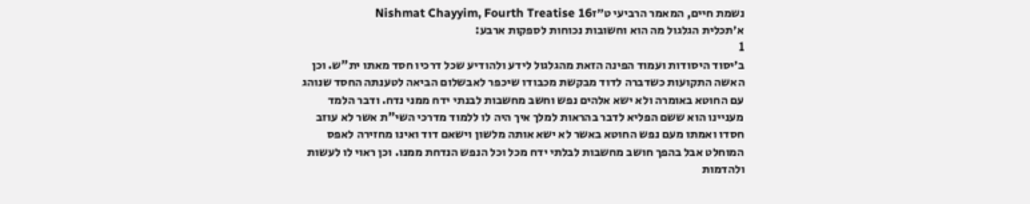נשמת חיים, המאמר הרביעי ט״זNishmat Chayyim, Fourth Treatise 16
א׳תכלית הגלגול מה הוא וחשובות נכוחות לספקות ארבע:
1
ב׳יסוד היסודות ועמוד הפינה הזאת מהגלגול לידע ולהודיע שכל דרכיו חסד מאתו ית"ש. וכן האשה התקועות כשדברה לדוד מבקשת מכבודו שיכפר לאבשלום הביאה לטענתה החסד שנוהג עם החוטא באומרה ולא ישא אלהים נפש וחשב מחשבות לבנתי ידח ממני נדח. ודבר הלמד מעניינו הוא ששם הפליא לדבר בהראות למלך איך היה לו ללמוד מדרכי השי"ת אשר לא עוזב חסדו ואמתו מעם נפש החוטא באשר לא ישא אותה מלשון וישאם דוד ואינו מחזירה לאפס המוחלט אבל בהפך חושב מחשבות לבלתי ידח מכל וכל הנפש הנדחת ממנו. וכן ראוי לו לעשות ולהדמות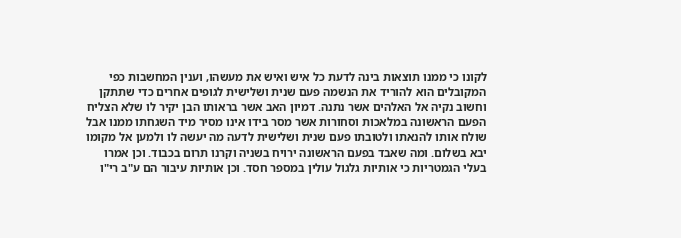לקונו כי ממנו תוצאות בינה לדעת כל איש ואיש את מעשהו, וענין המחשבות כפי המקובלים הוא להוריד את הנשמה פעם שנית ושלישית לגופים אחרים כדי שתתקן וחשוב נקיה אל האלהים אשר נתנה. דמיון האב אשר בראותו הבן יקיר לו שלא הצליח הפעם הראשונה במלאכות וסחורות אשר מסר בידו אינו מסיר מיד השגחתו ממנו אבל שולח אותו להנאתו ולטובתו פעם שנית ושלישית לדעה מה יעשה לו ולמען אל מקומו יבא בשלום. ומה שאבד בפעם הראשונה ירויח בשניה וקרנו תרום בכבוד. וכן אמרו בעלי הגמטריות כי אותיות גלגול עולין במספר חסד. וכן אותיות עיבור הם ע"ב רי"ו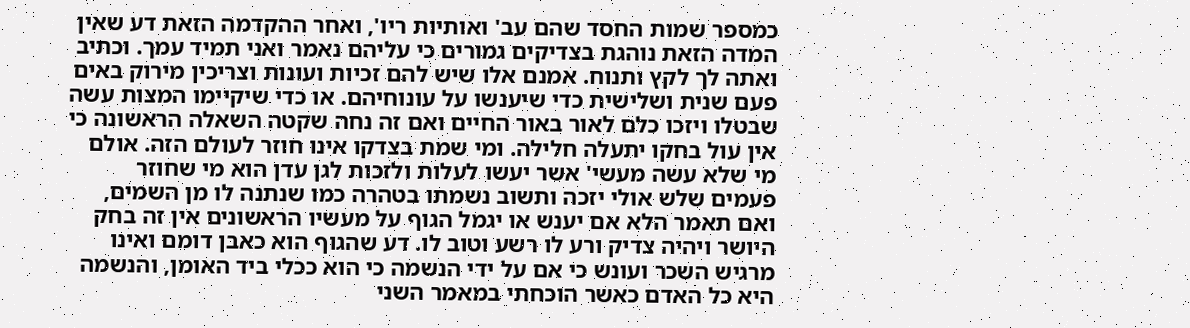כמספר שמות החסד שהם עב' ואותיות ריו', ואחר ההקדמה הזאת דע שאין המדה הזאת נוהגת בצדיקים גמורים כי עליהם נאמר ואני תמיד עמך. וכתיב ואתה לך לקץ ותנוח. אמנם אלו שיש להם זכיות ועונות וצריכין מירוק באים פעם שנית ושלישית כדי שיענשו על עונוחיהם. או כדי שיקיימו המצות עשה שבטלו ויזכו כלם לאור באור החיים ואם זה נחה שקטה השאלה הראשונה כי אין עול בחקו יתעלה חלילה. ומי שמת בצדקו אינו חוזר לעולם הזה. אולם מי שלא עשה מעשי' אשר יעשו לעלות ולזכות לגן עדן הוא מי שחוזר פעמים שלש אולי יזכה ותשוב נשמתו בטהרה כמו שנתנה לו מן השמים, ואם תאמר הלא אם יענש או יגמל הגוף על מעשיו הראשונים אין זה בחק היושר ויהיה צדיק ורע לו רשע וטוב לו. דע שהגוף הוא כאבן דומם ואינו מרגיש השכר ועונש כי אם על ידי הנשמה כי הוא ככלי ביד האומן, והנשמה היא כל האדם כאשר הוכחתי במאמר השני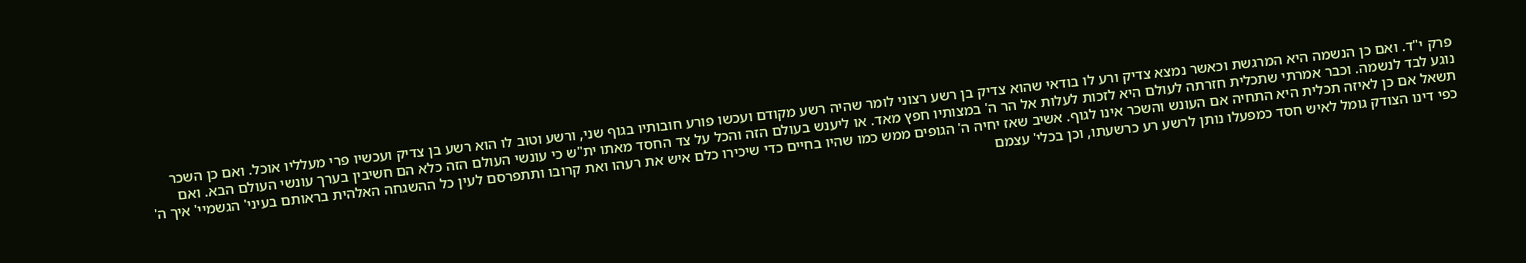פרק י"ד. ואם כן הנשמה היא המרגשת וכאשר נמצא צדיק ורע לו בודאי שהוא צדיק בן רשע רצוני לומר שהיה רשע מקודם ועכשו פורע חובותיו בגוף שני, ורשע וטוב לו הוא רשע בן צדיק ועכשיו פרי מעלליו אוכל. ואם כן השכר נוגע לבד לנשמה. וכבר אמרתי שתכלית חזרתה לעולם היא לזכות לעלות אל הר ה' במצותיו חפץ מאד. או ליענש בעולם הזה והכל על צד החסד מאתו ית"ש כי עונשי העולם הזה כלא הם חשיבין בערך עונשי העולם הבא. ואם תשאל אם כן לאיזה תכלית היא התחיה אם העונש והשכר אינו לגוף. אשיב שאז יחיה ה' הגופים ממש כמו שהיו בחיים כדי שיכירו כלם איש את רעהו ואת קרובו ותתפרסם לעין כל ההשגחה האלהית בראותם בעיני' הגשמיי' איך ה' כפי דינו הצודק גומל לאיש חסד כמפעלו נותן לרשע רע כרשעתו, וכן בכלי' עצמם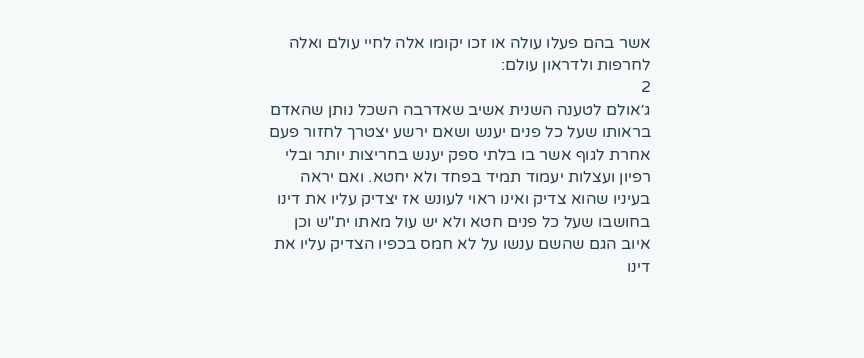אשר בהם פעלו עולה או זכו יקומו אלה לחיי עולם ואלה לחרפות ולדראון עולם:
2
ג׳אולם לטענה השנית אשיב שאדרבה השכל נותן שהאדם בראותו שעל כל פנים יענש ושאם ירשע יצטרך לחזור פעם אחרת לגוף אשר בו בלתי ספק יענש בחריצות יותר ובלי רפיון ועצלות יעמוד תמיד בפחד ולא יחטא. ואם יראה בעיניו שהוא צדיק ואינו ראוי לעונש אז יצדיק עליו את דינו בחושבו שעל כל פנים חטא ולא יש עול מאתו ית"ש וכן איוב הגם שהשם ענשו על לא חמס בכפיו הצדיק עליו את דינו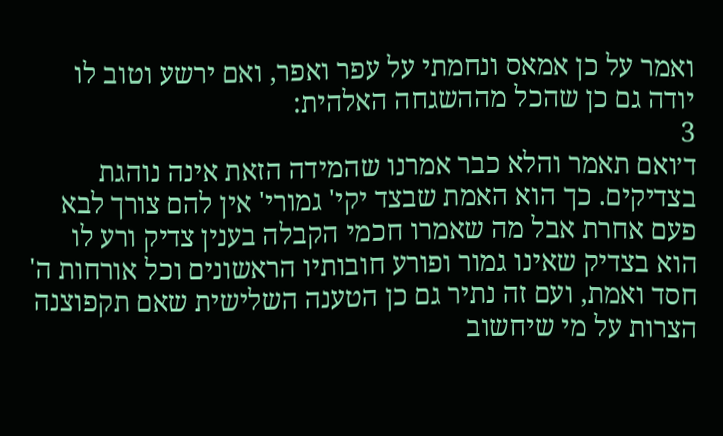ואמר על כן אמאס ונחמתי על עפר ואפר, ואם ירשע וטוב לו יודה גם כן שהכל מההשגחה האלהית:
3
ד׳ואם תאמר והלא כבר אמרנו שהמידה הזאת אינה נוהגת בצדיקים. כך הוא האמת שבצד יקי' גמורי' אין להם צורך לבא פעם אחרת אבל מה שאמרו חכמי הקבלה בענין צדיק ורע לו הוא בצדיק שאינו גמור ופורע חובותיו הראשונים וכל אורחות ה' חסד ואמת, ועם זה נתיר גם כן הטענה השלישית שאם תקפוצנה הצרות על מי שיחשוב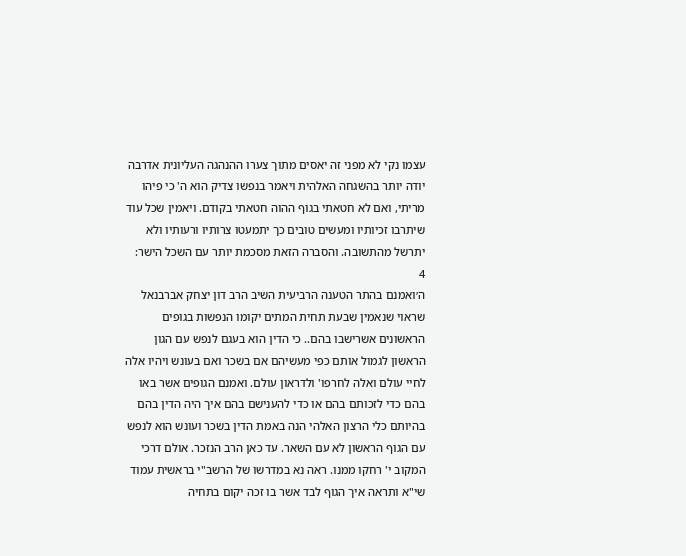עצמו נקי לא מפני זה יאסים מתוך צערו ההנהגה העליונית אדרבה יודה יותר בהשגחה האלהית ויאמר בנפשו צדיק הוא ה' כי פיהו מריתי, ואם לא חטאתי בגוף ההוה חטאתי בקודם. ויאמין שכל עוד שיתרבו זכיותיו ומעשים טובים כך יתמעטו צרותיו ורעותיו ולא יתרשל מהתשובה. והסברה הזאת מסכמת יותר עם השכל הישר:
4
ה׳ואמנם בהתר הטענה הרביעית השיב הרב דון יצחק אברבנאל שראוי שנאמין שבעת תחית המתים יקומו הנפשות בגופים הראשונים אשרישבו בהם.. כי הדין הוא בעגם לנפש עם הגון הראשון לגמול אותם כפי מעשיהם אם בשכר ואם בעונש ויהיו אלה לחיי עולם ואלה לחרפו' ולדראון עולם. ואמנם הגופים אשר באו בהם כדי לזכותם בהם או כדי להענישם בהם איך היה הדין בהם בהיותם כלי הרצון האלהי הנה באמת הדין בשכר ועונש הוא לנפש עם הגוף הראשון לא עם השאר. עד כאן הרב הנזכר. אולם דרכי המקוב י' רחקו ממנו. ראה נא במדרשו של הרשב"י בראשית עמוד שי"א ותראה איך הגוף לבד אשר בו זכה יקום בתחיה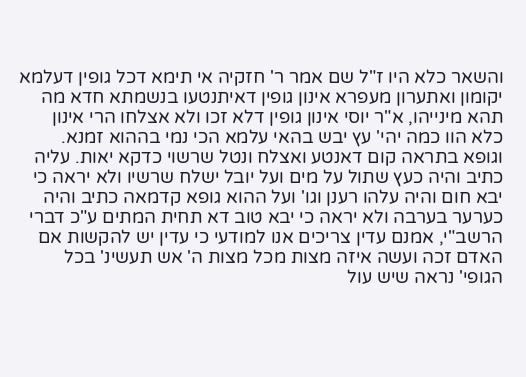והשאר כלא היו ז"ל שם אמר ר' חזקיה אי תימא דכל גופין דעלמא יקומון ואתערון מעפרא אינון גופין דאיתנטעו בנשמתא חדא מה תהא מינייהו, א"ר יוסי אינון גופין דלא זכו ולא אצלחו הרי אינון כלא הוו כמה יהי' עץ יבש בהאי עלמא הכי נמי בההוא זמנא. וגופא בתראה קום דאנטע ואצלח ונטל שרשוי כדקא יאות. עליה כתיב והיה כעץ שתול על מים ועל יובל ישלח שרשיו ולא יראה כי יבא חום והיה עלהו רענן וגו' ועל ההוא גופא קדמאה כתיב והיה כערער בערבה ולא יראה כי יבא טוב דא תחית המתים ע"כ דברי הרשב"י, אמנם עדין צריכים אנו למודעי כי עדין יש להקשות אם האדם זכה ועשה איזה מצות מכל מצות ה' אש תעשינ' בכל הגופי' נראה שיש עול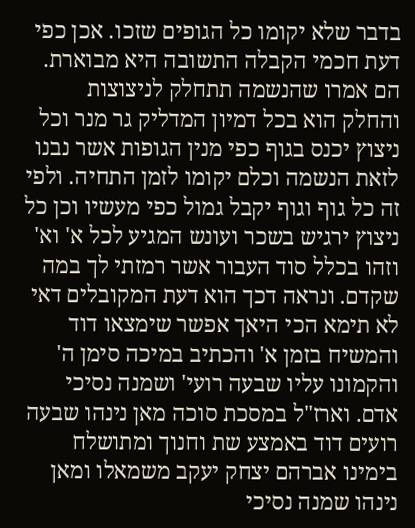בדבר שלא יקומו כל הגופים שזכו. אכן כפי דעת חכמי הקבלה התשובה היא מבוארת. הם אמרו שהנשמה תתחלק לניצוצות והחלק הוא בכל דמיון המדליק גר מנר וכל ניצוץ יכנס בגוף כפי מנין הגופות אשר נבנו לזאת הנשמה וכלם יקומו לזמן התחיה. ולפי זה כל גוף וגוף יקבל גמול כפי מעשיו וכן כל ניצוץ ירגיש בשכר ועונש המגיע לכל א' וא' וזהו בכלל סוד העבור אשר רמזתי לך במה שקדם. ונראה דכך הוא דעת המקובלים דאי לא תימא הכי היאך אפשר שימצאו דוד והמשיח בזמן א' והכתיב במיכה סימן ה' והקמונו עליו שבעה רועי' ושמנה נסיכי אדם. וארז"ל במסכת סוכה מאן נינהו שבעה רועים דוד באמצע שת וחנוך ומתושלח בימינו אברהם יצחק יעקב משמאלו ומאן נינהו שמנה נסיכי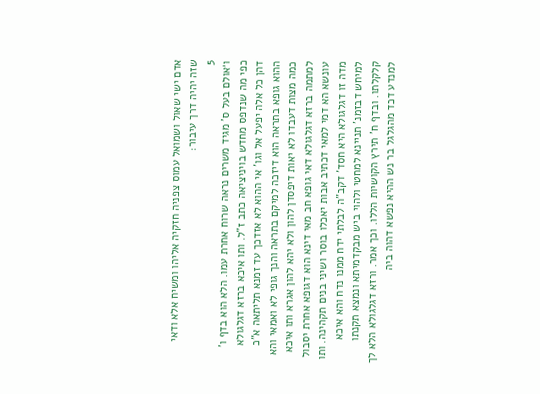אדם ישי שאול ושמואל עמוס צפניה חזקיה אליהו ומשיח אלא ודאי שזה יהיה דרך עיבור:
5
ו׳אולם בעל ס' מגיד משרים נראה שרוח אחרת עמו. הלא הוא בדף ו' כפי מה שנדפס מחדש בויניציאה כתב ז"ל. ותו איכא ברזא דגלגולא דהן כל אלה יפעל אל וגו' אי ההוא לא אזדכך עד זמנא תליתאה א"כ ההוא גופא בתראה הוא דיזכה למיקם בתראה והנך גופי לא ואמאי והא כמה מצות דעבדו לא יאות דיפסדן להון ולא יהא להון אגרא ותו איכא למתמה ברזא דגלגולא דאי גופא חב מאי דינא הוא דגופא אחרת יסבול עונשא הא דמי למאי דכתיב אבות יאכלו בוסר ושיני בנים תקהינה. ותו מדה זו דגלגולא היא חסד' דקב"ה לבלתי ידח ממנו נדח והא איכא למיחש דבזמנ' תניינא למחטי ולהוי ביש מבקדמיתא ונמצא תקנתו קלקלתו. ובדף ח' תירץ הקושיות הללו. וכך אמר. ורזא דגלגולא הלא לך למנדע דכד מהגלגל בר נש ההיא נפשא דהוה ביה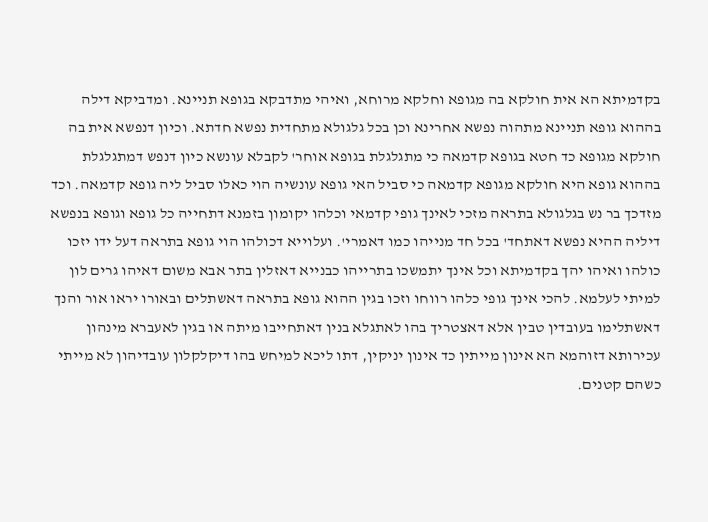בקדמיתא הא אית חולקא בה מגופא וחלקא מרוחא, ואיהי מתדבקא בגופא תניינא. ומדביקא דילה בההוא גופא תניינא מתהוה נפשא אחרינא וכן בכל גלגולא מתחדית נפשא חדתא. וכיון דנפשא אית בה חולקא מגופא כד חטא בגופא קדמאה כי מתגלגלת בגופא אוחר' לקבלא עונשא כיון דנפש דמתגלגלת בההוא גופא היא חולקא מגופא קדמאה כי סביל האי גופא עונשיה הוי כאלו סביל ליה גופא קדמאה. וכד מזדכך בר נש בגלגולא בתראה מזכי לאינך גופי קדמאי וכלהו יקומון בזמנא דתחייה כל גופא וגופא בנפשא דיליה ההיא נפשא דאתחד' בכל חד מנייהו כמו דאמרי'. ועלוייא דכולהו הוי גופא בתראה דעל ידו יזכו כולהו ואיהו יהך בקדמיתא וכל אינך יתמשכו בתרייהו כבנייא דאזלין בתר אבא משום דאיהו גרים לון למיתי לעלמא. להכי אינך גופי כלהו רווחו וזכו בגין ההוא גופא בתראה דאשתלים ובאורו יראו אור והנך דאשתלימו בעובדין טבין אלא דאצטריך בהו לאתגלא בנין דאתחייבו מיתה או בגין לאעברא מינהון עכירותא דזוהמא הא אינון מייתין כד אינון יניקין, דתו ליכא למיחש בהו דיקלקלון עובדיהון לא מייתי כשהם קטנים.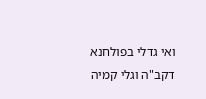ואי גדלי בפולחנא דקב"ה וגלי קמיה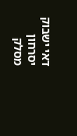דאי ישבוק יסרחון מסלק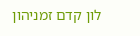לון קדם זמניהון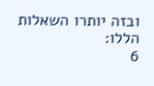ובזה יותרו השאלות הללו:
6